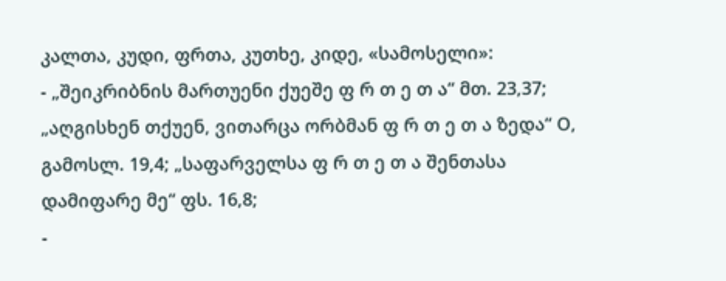კალთა, კუდი, ფრთა, კუთხე, კიდე, «სამოსელი»:
- „შეიკრიბნის მართუენი ქუეშე ფ რ თ ე თ ა“ მთ. 23,37; „აღგისხენ თქუენ, ვითარცა ორბმან ფ რ თ ე თ ა ზედა“ О, გამოსლ. 19,4; „საფარველსა ფ რ თ ე თ ა შენთასა დამიფარე მე“ ფს. 16,8;
-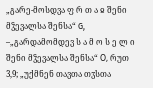„გარე-მოსდვა ფ რ თ ა ჲ შენი მჴევალსა შენსა“ G, –„გარდამომდევ ს ა მ ო ს ე ლ ი შენი მჴევალსა შენსა“ О, რუთ 3,9; „უქმნენ თავთა თჳსთა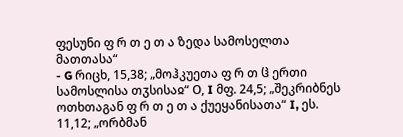ფესუნი ფ რ თ ე თ ა ზედა სამოსელთა მათთასა“
- G რიცხ, 15,38; „მოჰკუეთა ფ რ თ ჱ ერთი სამოსლისა თჳსისაჲ“ О, I მფ. 24,5; „შეკრიბნეს ოთხთაგან ფ რ თ ე თ ა ქუეყანისათა“ I, ეს. 11,12; „ორბმან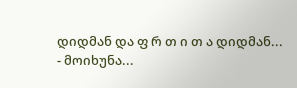დიდმან და ფ რ თ ი თ ა დიდმან...
- მოიხუნა...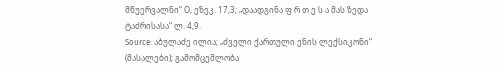მწუერვალნი“ О, ეზეკ. 17,3; „დაადგინა ფ რ თ ე ს ა მას ზედა ტაძრისასა“ ლ. 4,9.
Source: აბულაძე ილია; „ძველი ქართული ენის ლექსიკონი“ (მასალები); გამომცემლობა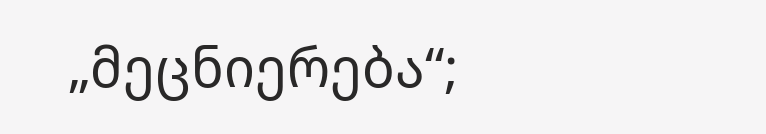„მეცნიერება“;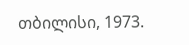თბილისი, 1973.